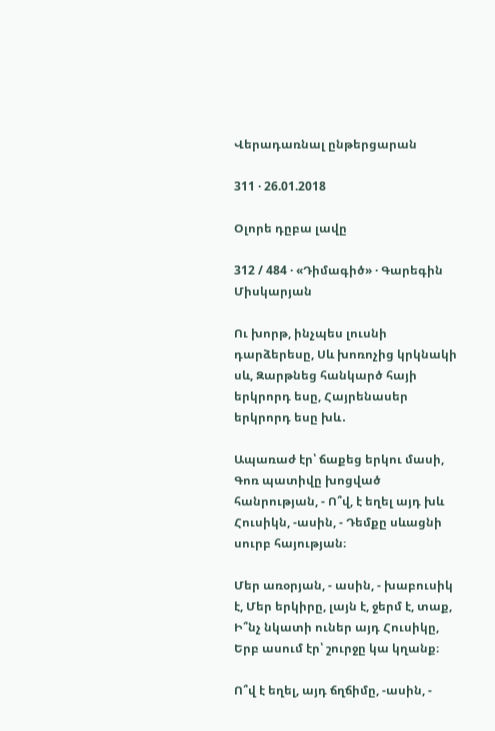Վերադառնալ ընթերցարան

311 · 26.01.2018

Օլորե դըբա լավը

312 / 484 · «Դիմագիծ» · Գարեգին Միսկարյան

Ու խորթ, ինչպես լուսնի դարձերեսը, Սև խոռոչից կրկնակի սև, Զարթնեց հանկարծ հայի երկրորդ եսը, Հայրենասեր երկրորդ եսը խև․

Ապառաժ էր՝ ճաքեց երկու մասի, Գոռ պատիվը խոցված հանրության, - Ո՞վ, է եղել այդ խև Հուսիկն, -ասին, - Դեմքը սևացնի սուրբ հայության։

Մեր առօրյան, - ասին, - խաբուսիկ է, Մեր երկիրը, լայն է, ջերմ է, տաք, Ի՞նչ նկատի ուներ այդ Հուսիկը, Երբ ասում էր՝ շուրջը կա կղանք։

Ո՞վ է եղել, այդ ճղճիմը, -ասին, -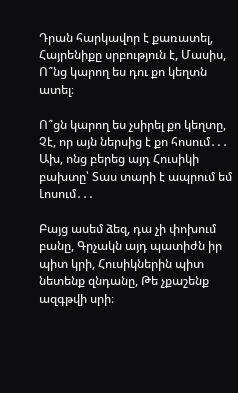Դրան հարկավոր է քառատել, Հայրենիքը սրբություն է, Մասիս, Ո՞նց կարող ես դու քո կեղտն ատել։

Ո՞ցն կարող ես չսիրել քո կեղտը, Չէ, որ այն ներսից է քո հոսում․․․ Ախ, ոնց բերեց այդ Հուսիկի բախտը՝ Տաս տարի է ապրում եմ Լոսում․․․

Բայց ասեմ ձեզ, դա չի փոխում բանը, Գրչակն այդ պատիժն իր պիտ կրի, Հուսիկներին պիտ նետենք զնդանը, Թե չքաշենք ազգթվի սրի։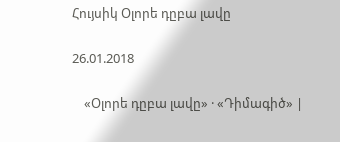Հույսիկ Օլորե դըբա լավը

26.01.2018

    «Օլորե դըբա լավը» · «Դիմագիծ» |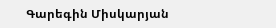Գարեգին Միսկարյան